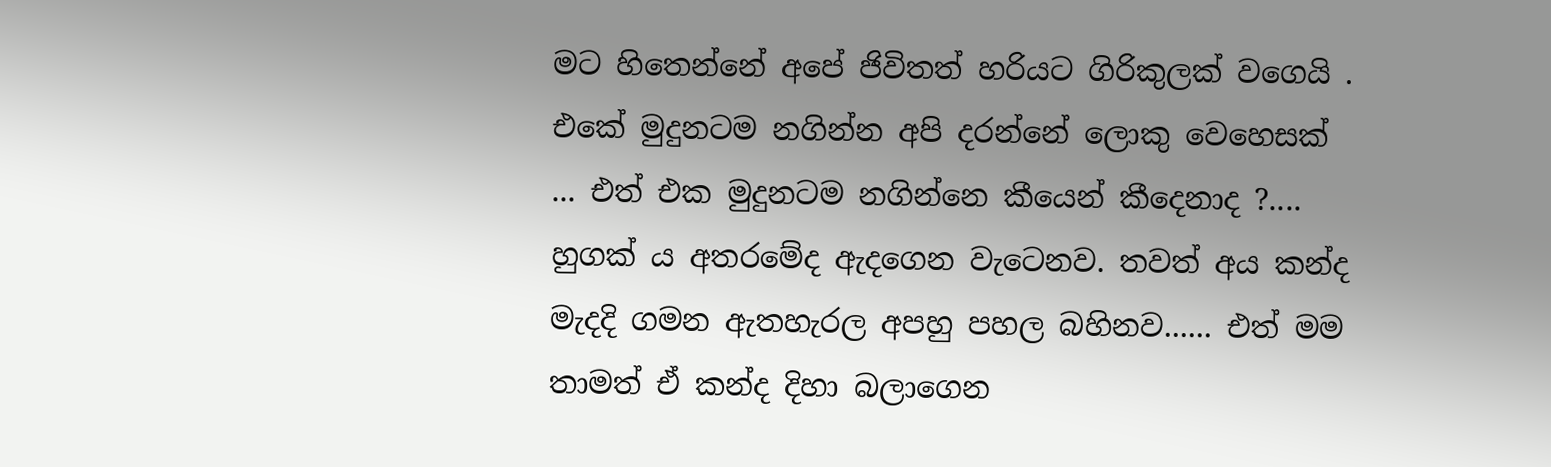මට හිතෙන්නේ අපේ ජිවිතත් හරියට ගිරිකුලක් වගෙයි . එකේ මුදුනටම නගින්න අපි දරන්නේ ලොකු වෙහෙසක් ... එත් එක මුදුනටම නගින්නෙ කීයෙන් කීදෙනාද ?.... හුගක් ය අතරමේද ඇදගෙන වැටෙනව. තවත් අය කන්ද මැදදි ගමන ඇතහැරල අපහු පහල බහිනව...... එත් මම තාමත් ඒ කන්ද දිහා බලාගෙන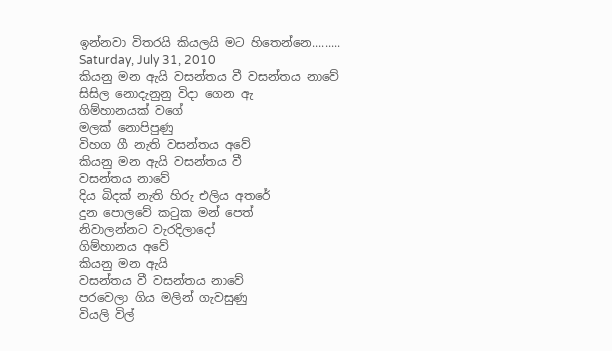ඉන්නවා විතරයි කියලයි මට හිතෙන්නෙ.........
Saturday, July 31, 2010
කියනු මන ඇයි වසන්තය වී වසන්තය නාවේ
සිසිල නොදැනුනු විදා ගෙන ඇ
ගිම්හානයක් වගේ
මලක් නොපිපුණු
විහග ගී නැති වසන්තය අවේ
කියනු මන ඇයි වසන්තය වී
වසන්තය නාවේ
දිය බිදක් නැති හිරු එලිය අතරේ
දුන පොලවේ කටුක මන් පෙත්
නිවාලන්නට වැරදිලාදෝ
ගිම්හානය අවේ
කියනු මන ඇයි
වසන්තය වී වසන්තය නාවේ
පරවෙලා ගිය මලින් ගැවසුණු
වියලි විල්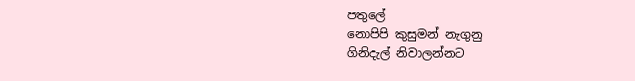පතුලේ
නොපිපි කුසුමන් නැගුනු
ගිනිදැල් නිවාලන්නට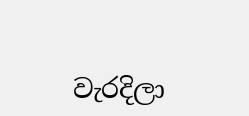වැරදිලා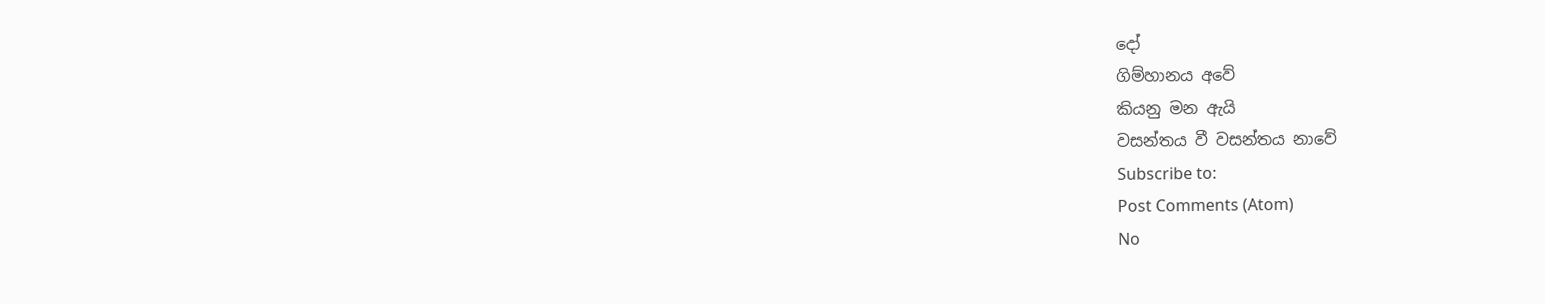දෝ
ගිම්හානය අවේ
කියනු මන ඇයි
වසන්තය වී වසන්තය නාවේ
Subscribe to:
Post Comments (Atom)
No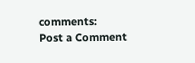comments:
Post a Comment